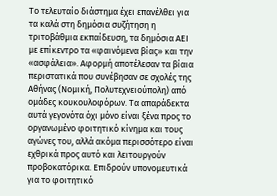Το τελευταίο διάστημα έχει επανέλθει για τα καλά στη δημόσια συζήτηση η τριτοβάθμια εκπαίδευση, τα δημόσια ΑΕΙ με επίκεντρο τα «φαινόμενα βίας» και την «ασφάλεια». Αφορμή αποτέλεσαν τα βίαια περιστατικά που συνέβησαν σε σχολές της Αθήνας (Νομική, Πολυτεχνειούπολη) από ομάδες κουκουλοφόρων. Τα απαράδεκτα αυτά γεγονότα όχι μόνο είναι ξένα προς το οργανωμένο φοιτητικό κίνημα και τους αγώνες του, αλλά ακόμα περισσότερο είναι εχθρικά προς αυτό και λειτουργούν προβοκατόρικα. Επιδρούν υπονομευτικά για το φοιτητικό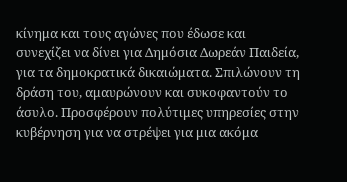κίνημα και τους αγώνες που έδωσε και συνεχίζει να δίνει για Δημόσια Δωρεάν Παιδεία, για τα δημοκρατικά δικαιώματα. Σπιλώνουν τη δράση του, αμαυρώνουν και συκοφαντούν το άσυλο. Προσφέρουν πολύτιμες υπηρεσίες στην κυβέρνηση για να στρέψει για μια ακόμα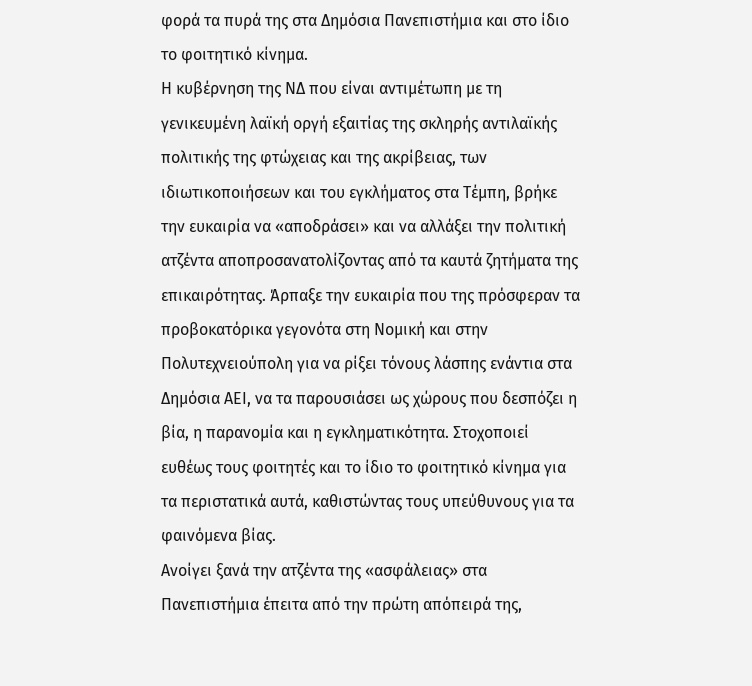φορά τα πυρά της στα Δημόσια Πανεπιστήμια και στο ίδιο το φοιτητικό κίνημα.
Η κυβέρνηση της ΝΔ που είναι αντιμέτωπη με τη γενικευμένη λαϊκή οργή εξαιτίας της σκληρής αντιλαϊκής πολιτικής της φτώχειας και της ακρίβειας, των ιδιωτικοποιήσεων και του εγκλήματος στα Τέμπη, βρήκε την ευκαιρία να «αποδράσει» και να αλλάξει την πολιτική ατζέντα αποπροσανατολίζοντας από τα καυτά ζητήματα της επικαιρότητας. Άρπαξε την ευκαιρία που της πρόσφεραν τα προβοκατόρικα γεγονότα στη Νομική και στην Πολυτεχνειούπολη για να ρίξει τόνους λάσπης ενάντια στα Δημόσια ΑΕΙ, να τα παρουσιάσει ως χώρους που δεσπόζει η βία, η παρανομία και η εγκληματικότητα. Στοχοποιεί ευθέως τους φοιτητές και το ίδιο το φοιτητικό κίνημα για τα περιστατικά αυτά, καθιστώντας τους υπεύθυνους για τα φαινόμενα βίας.
Ανοίγει ξανά την ατζέντα της «ασφάλειας» στα Πανεπιστήμια έπειτα από την πρώτη απόπειρά της,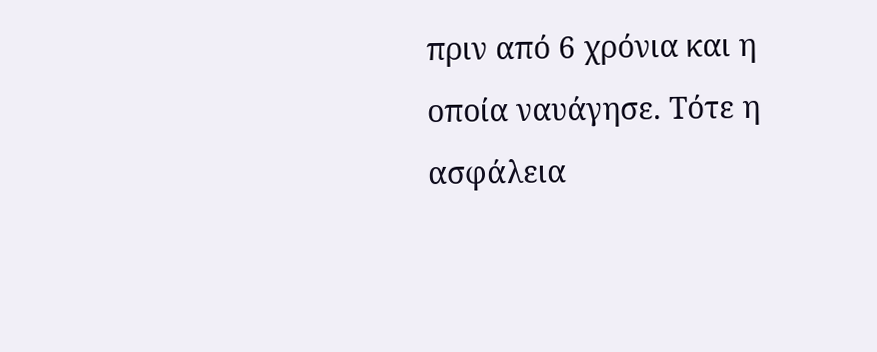πριν από 6 χρόνια και η οποία ναυάγησε. Τότε η ασφάλεια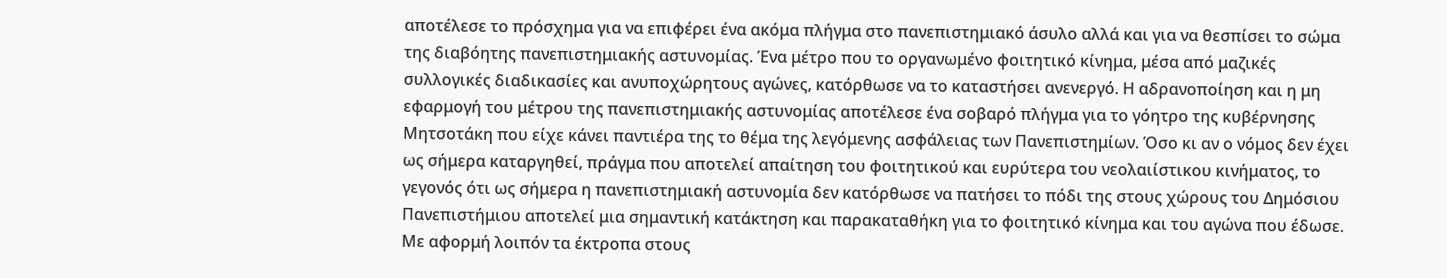αποτέλεσε το πρόσχημα για να επιφέρει ένα ακόμα πλήγμα στο πανεπιστημιακό άσυλο αλλά και για να θεσπίσει το σώμα της διαβόητης πανεπιστημιακής αστυνομίας. Ένα μέτρο που το οργανωμένο φοιτητικό κίνημα, μέσα από μαζικές συλλογικές διαδικασίες και ανυποχώρητους αγώνες, κατόρθωσε να το καταστήσει ανενεργό. Η αδρανοποίηση και η μη εφαρμογή του μέτρου της πανεπιστημιακής αστυνομίας αποτέλεσε ένα σοβαρό πλήγμα για το γόητρο της κυβέρνησης Μητσοτάκη που είχε κάνει παντιέρα της το θέμα της λεγόμενης ασφάλειας των Πανεπιστημίων. Όσο κι αν ο νόμος δεν έχει ως σήμερα καταργηθεί, πράγμα που αποτελεί απαίτηση του φοιτητικού και ευρύτερα του νεολαιίστικου κινήματος, το γεγονός ότι ως σήμερα η πανεπιστημιακή αστυνομία δεν κατόρθωσε να πατήσει το πόδι της στους χώρους του Δημόσιου Πανεπιστήμιου αποτελεί μια σημαντική κατάκτηση και παρακαταθήκη για το φοιτητικό κίνημα και του αγώνα που έδωσε.
Με αφορμή λοιπόν τα έκτροπα στους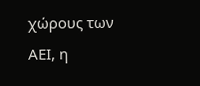χώρους των ΑΕΙ, η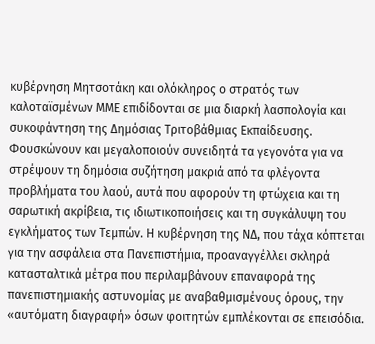κυβέρνηση Μητσοτάκη και ολόκληρος ο στρατός των καλοταϊσμένων ΜΜΕ επιδίδονται σε μια διαρκή λασπολογία και συκοφάντηση της Δημόσιας Τριτοβάθμιας Εκπαίδευσης. Φουσκώνουν και μεγαλοποιούν συνειδητά τα γεγονότα για να στρέψουν τη δημόσια συζήτηση μακριά από τα φλέγοντα προβλήματα του λαού, αυτά που αφορούν τη φτώχεια και τη σαρωτική ακρίβεια, τις ιδιωτικοποιήσεις και τη συγκάλυψη του εγκλήματος των Τεμπών. Η κυβέρνηση της ΝΔ, που τάχα κόπτεται για την ασφάλεια στα Πανεπιστήμια, προαναγγέλλει σκληρά κατασταλτικά μέτρα που περιλαμβάνουν επαναφορά της πανεπιστημιακής αστυνομίας με αναβαθμισμένους όρους, την «αυτόματη διαγραφή» όσων φοιτητών εμπλέκονται σε επεισόδια.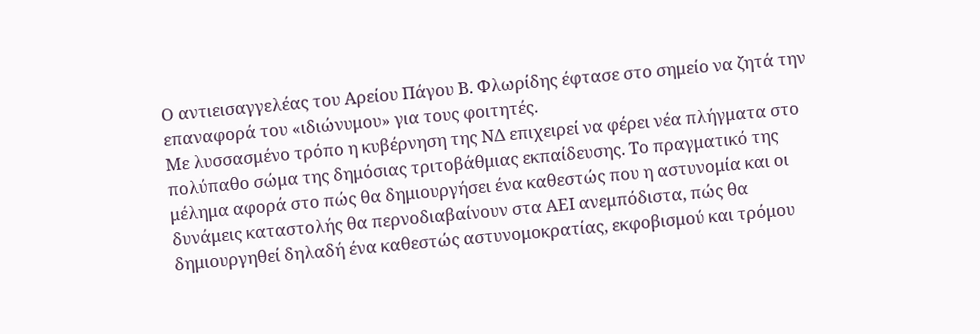Ο αντιεισαγγελέας του Αρείου Πάγου Β. Φλωρίδης έφτασε στο σημείο να ζητά την επαναφορά του «ιδιώνυμου» για τους φοιτητές.
Με λυσσασμένο τρόπο η κυβέρνηση της ΝΔ επιχειρεί να φέρει νέα πλήγματα στο πολύπαθο σώμα της δημόσιας τριτοβάθμιας εκπαίδευσης. Το πραγματικό της μέλημα αφορά στο πώς θα δημιουργήσει ένα καθεστώς που η αστυνομία και οι δυνάμεις καταστολής θα περνοδιαβαίνουν στα ΑΕΙ ανεμπόδιστα, πώς θα δημιουργηθεί δηλαδή ένα καθεστώς αστυνομοκρατίας, εκφοβισμού και τρόμου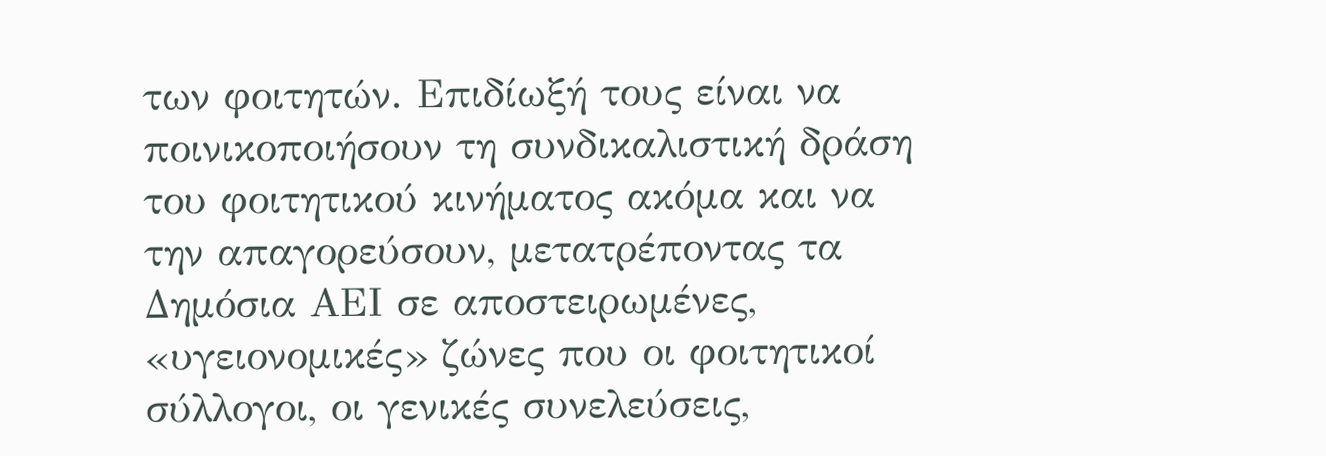των φοιτητών. Επιδίωξή τους είναι να ποινικοποιήσουν τη συνδικαλιστική δράση του φοιτητικού κινήματος ακόμα και να την απαγορεύσουν, μετατρέποντας τα Δημόσια ΑΕΙ σε αποστειρωμένες, «υγειονομικές» ζώνες που οι φοιτητικοί σύλλογοι, οι γενικές συνελεύσεις,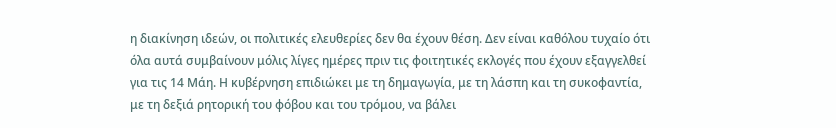η διακίνηση ιδεών, οι πολιτικές ελευθερίες δεν θα έχουν θέση. Δεν είναι καθόλου τυχαίο ότι όλα αυτά συμβαίνουν μόλις λίγες ημέρες πριν τις φοιτητικές εκλογές που έχουν εξαγγελθεί για τις 14 Μάη. Η κυβέρνηση επιδιώκει με τη δημαγωγία, με τη λάσπη και τη συκοφαντία, με τη δεξιά ρητορική του φόβου και του τρόμου, να βάλει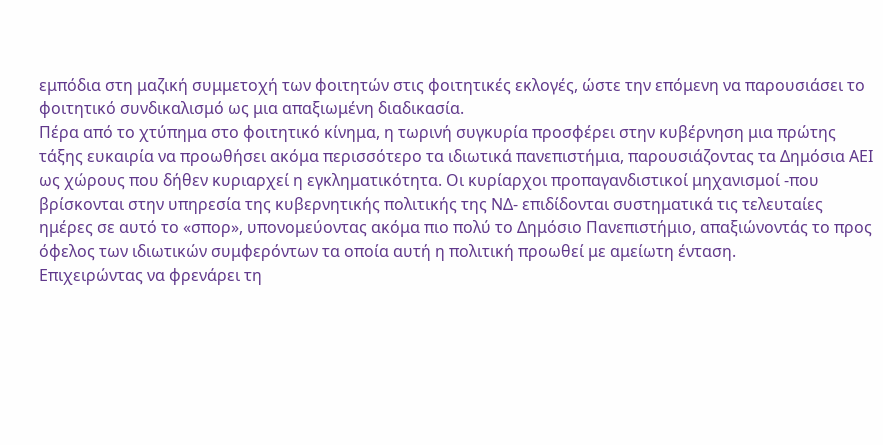εμπόδια στη μαζική συμμετοχή των φοιτητών στις φοιτητικές εκλογές, ώστε την επόμενη να παρουσιάσει το φοιτητικό συνδικαλισμό ως μια απαξιωμένη διαδικασία.
Πέρα από το χτύπημα στο φοιτητικό κίνημα, η τωρινή συγκυρία προσφέρει στην κυβέρνηση μια πρώτης τάξης ευκαιρία να προωθήσει ακόμα περισσότερο τα ιδιωτικά πανεπιστήμια, παρουσιάζοντας τα Δημόσια ΑΕΙ ως χώρους που δήθεν κυριαρχεί η εγκληματικότητα. Οι κυρίαρχοι προπαγανδιστικοί μηχανισμοί -που βρίσκονται στην υπηρεσία της κυβερνητικής πολιτικής της ΝΔ- επιδίδονται συστηματικά τις τελευταίες ημέρες σε αυτό το «σπορ», υπονομεύοντας ακόμα πιο πολύ το Δημόσιο Πανεπιστήμιο, απαξιώνοντάς το προς όφελος των ιδιωτικών συμφερόντων τα οποία αυτή η πολιτική προωθεί με αμείωτη ένταση.
Επιχειρώντας να φρενάρει τη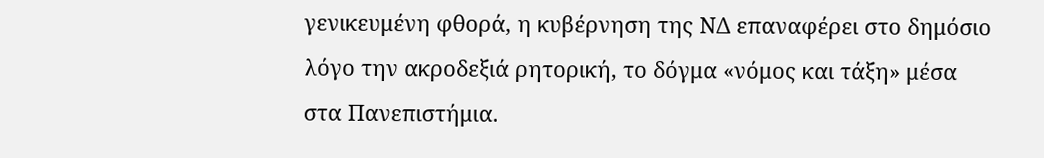γενικευμένη φθορά, η κυβέρνηση της ΝΔ επαναφέρει στο δημόσιο λόγο την ακροδεξιά ρητορική, το δόγμα «νόμος και τάξη» μέσα στα Πανεπιστήμια.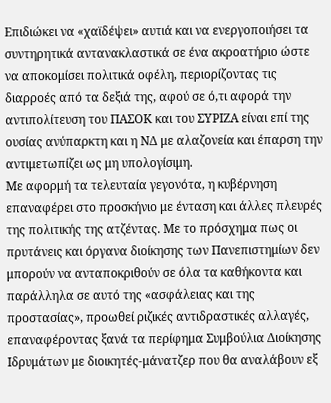Επιδιώκει να «χαϊδέψει» αυτιά και να ενεργοποιήσει τα συντηρητικά αντανακλαστικά σε ένα ακροατήριο ώστε να αποκομίσει πολιτικά οφέλη, περιορίζοντας τις διαρροές από τα δεξιά της, αφού σε ό,τι αφορά την αντιπολίτευση του ΠΑΣΟΚ και του ΣΥΡΙΖΑ είναι επί της ουσίας ανύπαρκτη και η ΝΔ με αλαζονεία και έπαρση την αντιμετωπίζει ως μη υπολογίσιμη.
Με αφορμή τα τελευταία γεγονότα, η κυβέρνηση επαναφέρει στο προσκήνιο με ένταση και άλλες πλευρές της πολιτικής της ατζέντας. Με το πρόσχημα πως οι πρυτάνεις και όργανα διοίκησης των Πανεπιστημίων δεν μπορούν να ανταποκριθούν σε όλα τα καθήκοντα και παράλληλα σε αυτό της «ασφάλειας και της προστασίας», προωθεί ριζικές αντιδραστικές αλλαγές, επαναφέροντας ξανά τα περίφημα Συμβούλια Διοίκησης Ιδρυμάτων με διοικητές-μάνατζερ που θα αναλάβουν εξ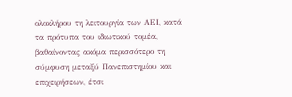ολοκλήρου τη λειτουργία των ΑΕΙ, κατά τα πρότυπα του ιδιωτικού τομέα, βαθαίνοντας ακόμα περισσότερο τη σύμφυση μεταξύ Πανεπιστημίου και επιχειρήσεων, έτσι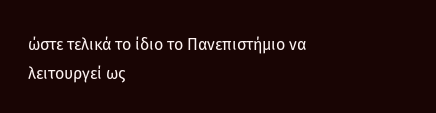ώστε τελικά το ίδιο το Πανεπιστήμιο να λειτουργεί ως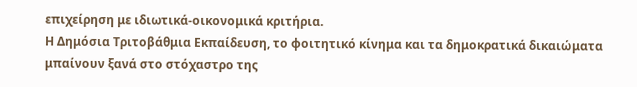επιχείρηση με ιδιωτικά-οικονομικά κριτήρια.
Η Δημόσια Τριτοβάθμια Εκπαίδευση, το φοιτητικό κίνημα και τα δημοκρατικά δικαιώματα μπαίνουν ξανά στο στόχαστρο της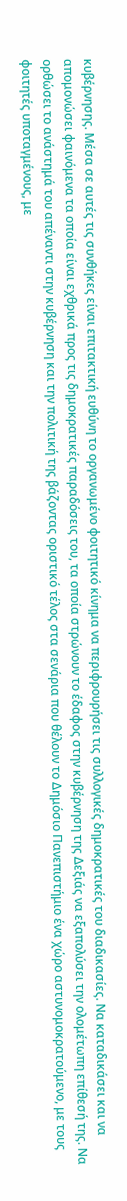κυβέρνησης. Μέσα σε αυτές τις συνθήκες είναι επιτακτική ευθύνη το οργανωμένο φοιτητικό κίνημα να περιφρουρήσει τις συλλογικές δημοκρατικές του διαδικασίες. Να καταδικάσει και να απομονώσει φαινόμενα τα οποία είναι εχθρικά προς τις δημοκρατικές παραδόσεις του, τα οποία στρώνουν το έδαφος στην κυβέρνηση της Δεξιάς να εξαπολύσει την ολομέτωπη επίθεσή της. Να ορθώσει το ανάστημά του απέναντι στην κυβέρνηση και την πολιτική της βάζοντας οριστικό τέλος στα σενάρια που θέλουν το Δημόσιο Πανεπιστήμιο ένα χώρο αστυνομοκρατούμενο, με τους φοιτητές υποταγμένους, με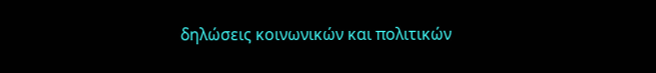δηλώσεις κοινωνικών και πολιτικών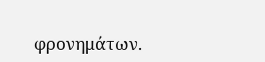φρονημάτων.